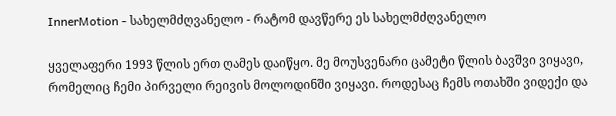InnerMotion - სახელმძღვანელო - რატომ დავწერე ეს სახელმძღვანელო

ყველაფერი 1993 წლის ერთ ღამეს დაიწყო. მე მოუსვენარი ცამეტი წლის ბავშვი ვიყავი, რომელიც ჩემი პირველი რეივის მოლოდინში ვიყავი. როდესაც ჩემს ოთახში ვიდექი და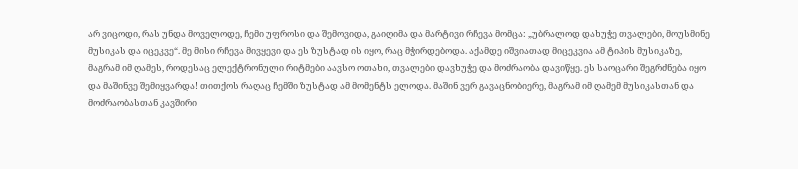არ ვიცოდი, რას უნდა მოველოდე, ჩემი უფროსი და შემოვიდა, გაიღიმა და მარტივი რჩევა მომცა: „უბრალოდ დახუჭე თვალები, მოუსმინე მუსიკას და იცეკვე“. მე მისი რჩევა მივყევი და ეს ზუსტად ის იყო, რაც მჭირდებოდა. აქამდე იშვიათად მიცეკვია ამ ტიპის მუსიკაზე, მაგრამ იმ ღამეს, როდესაც ელექტრონული რიტმები აავსო ოთახი, თვალები დავხუჭე და მოძრაობა დავიწყე. ეს საოცარი შეგრძნება იყო და მაშინვე შემიყვარდა! თითქოს რაღაც ჩემში ზუსტად ამ მომენტს ელოდა. მაშინ ვერ გავაცნობიერე, მაგრამ იმ ღამემ მუსიკასთან და მოძრაობასთან კავშირი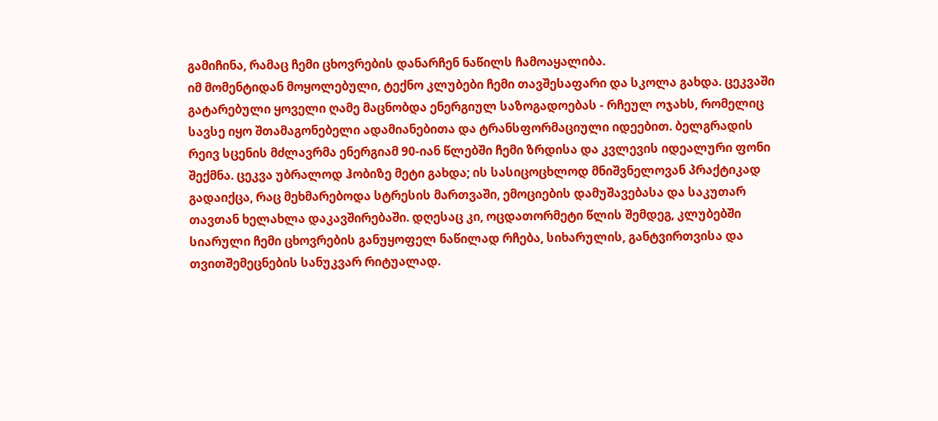გამიჩინა, რამაც ჩემი ცხოვრების დანარჩენ ნაწილს ჩამოაყალიბა.
იმ მომენტიდან მოყოლებული, ტექნო კლუბები ჩემი თავშესაფარი და სკოლა გახდა. ცეკვაში გატარებული ყოველი ღამე მაცნობდა ენერგიულ საზოგადოებას - რჩეულ ოჯახს, რომელიც სავსე იყო შთამაგონებელი ადამიანებითა და ტრანსფორმაციული იდეებით. ბელგრადის რეივ სცენის მძლავრმა ენერგიამ 90-იან წლებში ჩემი ზრდისა და კვლევის იდეალური ფონი შექმნა. ცეკვა უბრალოდ ჰობიზე მეტი გახდა; ის სასიცოცხლოდ მნიშვნელოვან პრაქტიკად გადაიქცა, რაც მეხმარებოდა სტრესის მართვაში, ემოციების დამუშავებასა და საკუთარ თავთან ხელახლა დაკავშირებაში. დღესაც კი, ოცდათორმეტი წლის შემდეგ, კლუბებში სიარული ჩემი ცხოვრების განუყოფელ ნაწილად რჩება, სიხარულის, განტვირთვისა და თვითშემეცნების სანუკვარ რიტუალად.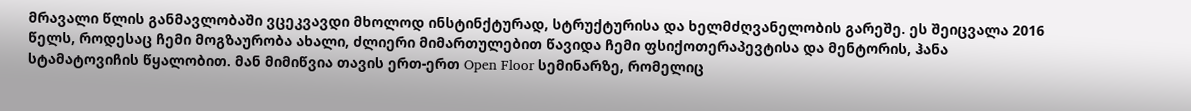მრავალი წლის განმავლობაში ვცეკვავდი მხოლოდ ინსტინქტურად, სტრუქტურისა და ხელმძღვანელობის გარეშე. ეს შეიცვალა 2016 წელს, როდესაც ჩემი მოგზაურობა ახალი, ძლიერი მიმართულებით წავიდა ჩემი ფსიქოთერაპევტისა და მენტორის, ჰანა სტამატოვიჩის წყალობით. მან მიმიწვია თავის ერთ-ერთ Open Floor სემინარზე, რომელიც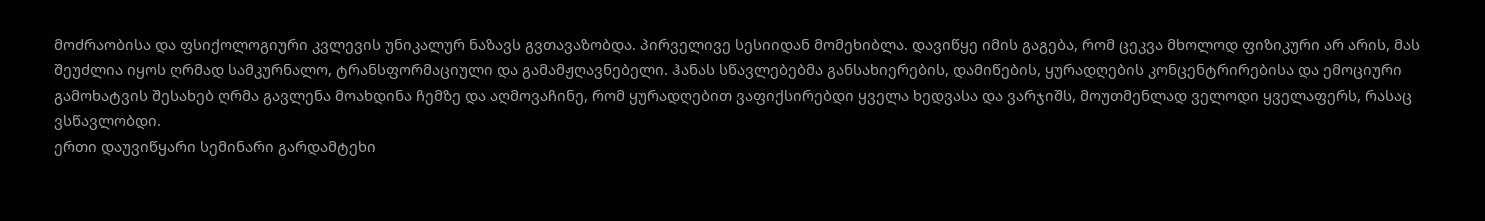მოძრაობისა და ფსიქოლოგიური კვლევის უნიკალურ ნაზავს გვთავაზობდა. პირველივე სესიიდან მომეხიბლა. დავიწყე იმის გაგება, რომ ცეკვა მხოლოდ ფიზიკური არ არის, მას შეუძლია იყოს ღრმად სამკურნალო, ტრანსფორმაციული და გამამჟღავნებელი. ჰანას სწავლებებმა განსახიერების, დამიწების, ყურადღების კონცენტრირებისა და ემოციური გამოხატვის შესახებ ღრმა გავლენა მოახდინა ჩემზე და აღმოვაჩინე, რომ ყურადღებით ვაფიქსირებდი ყველა ხედვასა და ვარჯიშს, მოუთმენლად ველოდი ყველაფერს, რასაც ვსწავლობდი.
ერთი დაუვიწყარი სემინარი გარდამტეხი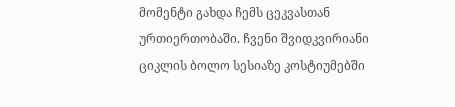მომენტი გახდა ჩემს ცეკვასთან ურთიერთობაში. ჩვენი შვიდკვირიანი ციკლის ბოლო სესიაზე კოსტიუმებში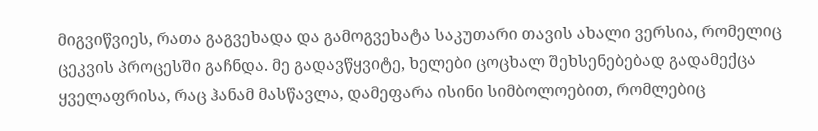მიგვიწვიეს, რათა გაგვეხადა და გამოგვეხატა საკუთარი თავის ახალი ვერსია, რომელიც ცეკვის პროცესში გაჩნდა. მე გადავწყვიტე, ხელები ცოცხალ შეხსენებებად გადამექცა ყველაფრისა, რაც ჰანამ მასწავლა, დამეფარა ისინი სიმბოლოებით, რომლებიც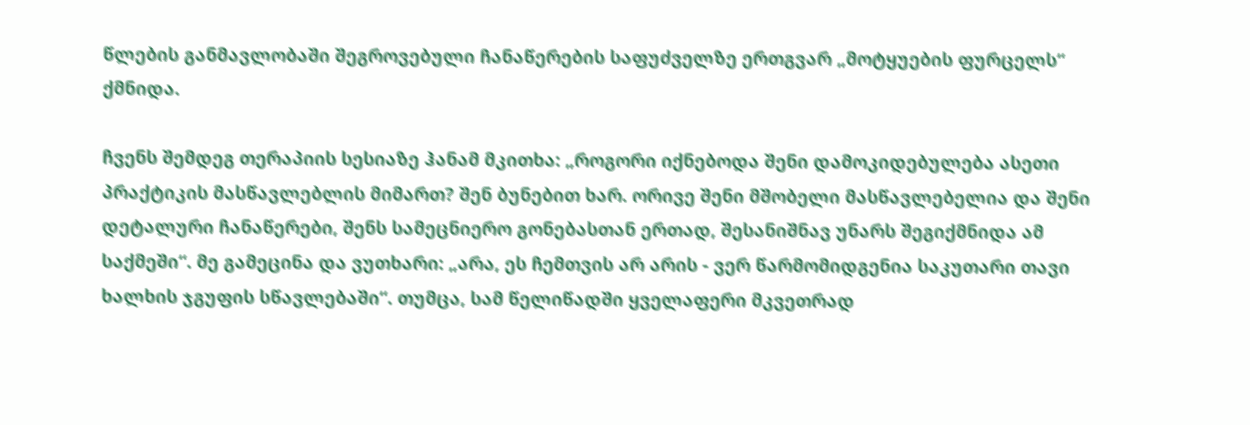წლების განმავლობაში შეგროვებული ჩანაწერების საფუძველზე ერთგვარ „მოტყუების ფურცელს“ ქმნიდა.

ჩვენს შემდეგ თერაპიის სესიაზე ჰანამ მკითხა: „როგორი იქნებოდა შენი დამოკიდებულება ასეთი პრაქტიკის მასწავლებლის მიმართ? შენ ბუნებით ხარ. ორივე შენი მშობელი მასწავლებელია და შენი დეტალური ჩანაწერები, შენს სამეცნიერო გონებასთან ერთად, შესანიშნავ უნარს შეგიქმნიდა ამ საქმეში“. მე გამეცინა და ვუთხარი: „არა, ეს ჩემთვის არ არის - ვერ წარმომიდგენია საკუთარი თავი ხალხის ჯგუფის სწავლებაში“. თუმცა, სამ წელიწადში ყველაფერი მკვეთრად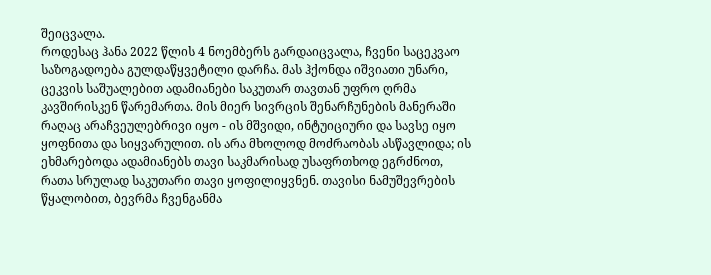შეიცვალა.
როდესაც ჰანა 2022 წლის 4 ნოემბერს გარდაიცვალა, ჩვენი საცეკვაო საზოგადოება გულდაწყვეტილი დარჩა. მას ჰქონდა იშვიათი უნარი, ცეკვის საშუალებით ადამიანები საკუთარ თავთან უფრო ღრმა კავშირისკენ წარემართა. მის მიერ სივრცის შენარჩუნების მანერაში რაღაც არაჩვეულებრივი იყო - ის მშვიდი, ინტუიციური და სავსე იყო ყოფნითა და სიყვარულით. ის არა მხოლოდ მოძრაობას ასწავლიდა; ის ეხმარებოდა ადამიანებს თავი საკმარისად უსაფრთხოდ ეგრძნოთ, რათა სრულად საკუთარი თავი ყოფილიყვნენ. თავისი ნამუშევრების წყალობით, ბევრმა ჩვენგანმა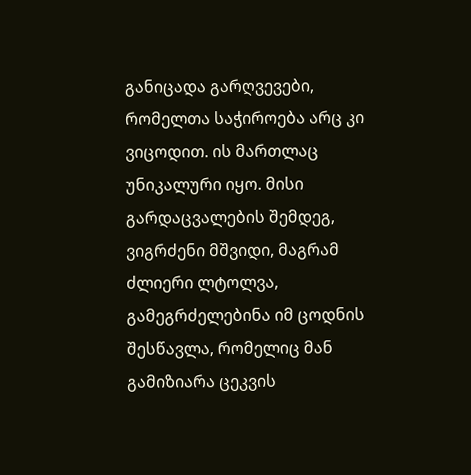განიცადა გარღვევები, რომელთა საჭიროება არც კი ვიცოდით. ის მართლაც უნიკალური იყო. მისი გარდაცვალების შემდეგ, ვიგრძენი მშვიდი, მაგრამ ძლიერი ლტოლვა, გამეგრძელებინა იმ ცოდნის შესწავლა, რომელიც მან გამიზიარა ცეკვის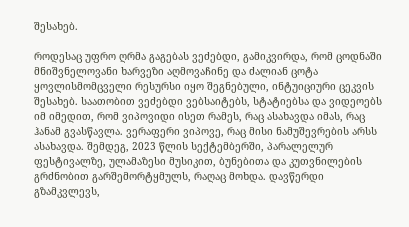შესახებ.

როდესაც უფრო ღრმა გაგებას ვეძებდი, გამიკვირდა, რომ ცოდნაში მნიშვნელოვანი ხარვეზი აღმოვაჩინე და ძალიან ცოტა ყოვლისმომცველი რესურსი იყო შეგნებული, ინტუიციური ცეკვის შესახებ. საათობით ვეძებდი ვებსაიტებს, სტატიებსა და ვიდეოებს იმ იმედით, რომ ვიპოვიდი ისეთ რამეს, რაც ასახავდა იმას, რაც ჰანამ გვასწავლა. ვერაფერი ვიპოვე, რაც მისი ნამუშევრების არსს ასახავდა. შემდეგ, 2023 წლის სექტემბერში, პარალელურ ფესტივალზე, ულამაზესი მუსიკით, ბუნებითა და კუთვნილების გრძნობით გარშემორტყმულს, რაღაც მოხდა. დავწერდი გზამკვლევს,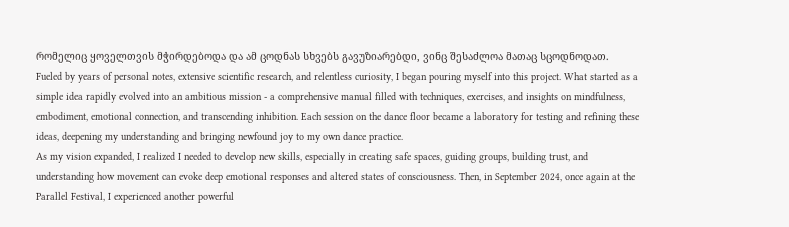რომელიც ყოველთვის მჭირდებოდა და ამ ცოდნას სხვებს გავუზიარებდი, ვინც შესაძლოა მათაც სცოდნოდათ.
Fueled by years of personal notes, extensive scientific research, and relentless curiosity, I began pouring myself into this project. What started as a simple idea rapidly evolved into an ambitious mission - a comprehensive manual filled with techniques, exercises, and insights on mindfulness, embodiment, emotional connection, and transcending inhibition. Each session on the dance floor became a laboratory for testing and refining these ideas, deepening my understanding and bringing newfound joy to my own dance practice.
As my vision expanded, I realized I needed to develop new skills, especially in creating safe spaces, guiding groups, building trust, and understanding how movement can evoke deep emotional responses and altered states of consciousness. Then, in September 2024, once again at the Parallel Festival, I experienced another powerful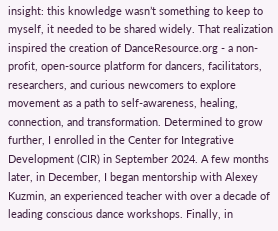insight: this knowledge wasn’t something to keep to myself, it needed to be shared widely. That realization inspired the creation of DanceResource.org - a non-profit, open-source platform for dancers, facilitators, researchers, and curious newcomers to explore movement as a path to self-awareness, healing, connection, and transformation. Determined to grow further, I enrolled in the Center for Integrative Development (CIR) in September 2024. A few months later, in December, I began mentorship with Alexey Kuzmin, an experienced teacher with over a decade of leading conscious dance workshops. Finally, in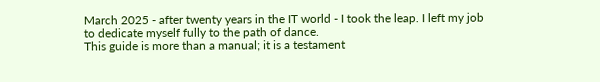March 2025 - after twenty years in the IT world - I took the leap. I left my job to dedicate myself fully to the path of dance.
This guide is more than a manual; it is a testament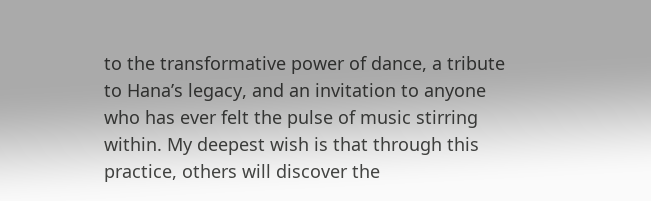to the transformative power of dance, a tribute to Hana’s legacy, and an invitation to anyone who has ever felt the pulse of music stirring within. My deepest wish is that through this practice, others will discover the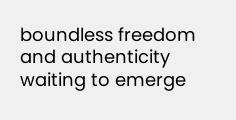boundless freedom and authenticity waiting to emerge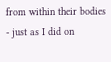from within their bodies - just as I did on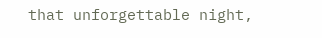that unforgettable night,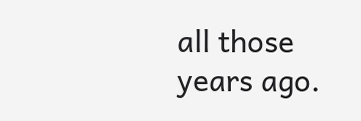all those years ago.